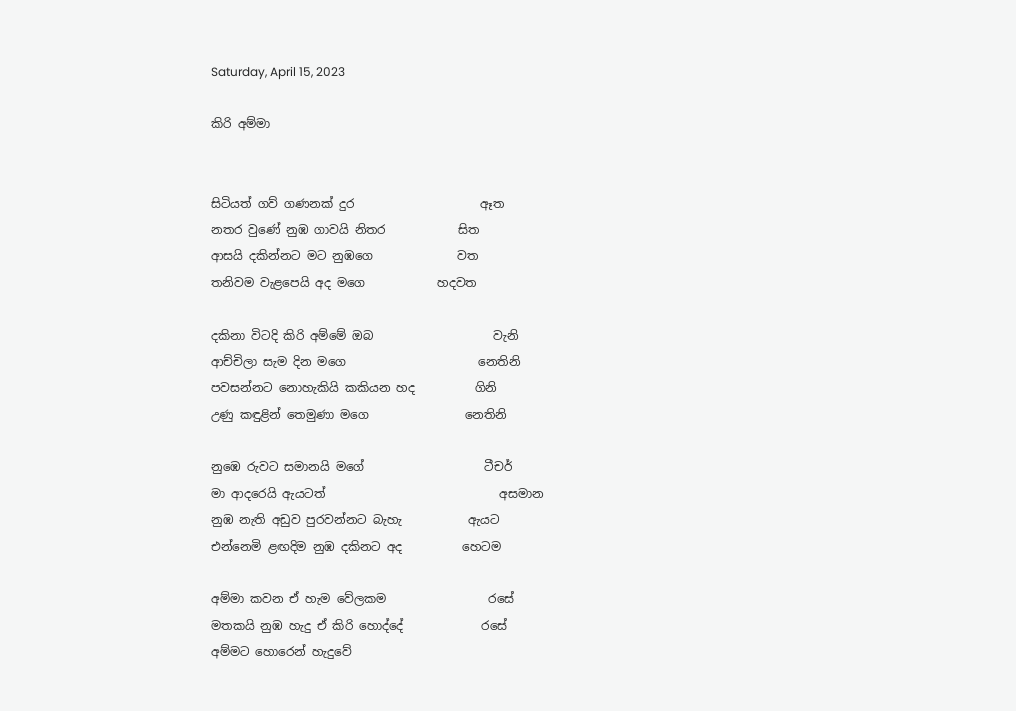Saturday, April 15, 2023

කිරි අම්මා


සිටියත් ගව් ගණනක් දුර                     ඈත
නතර වුණේ නුඹ ගාවයි නිතර            සිත
ආසයි දකින්නට මට නුඹගෙ              වත
තනිවම වැළපෙයි අද මගෙ            හදවත

දකිනා විටදි කිරි අම්මේ ඔබ                    වැනි
ආච්චිලා සැම දින මගෙ                      නෙතිනි
පවසන්නට නොහැකියි කකියන හද          ගිනි
උණු කඳුළින් තෙමුණා මගෙ                නෙතිනි

නුඹෙ රුවට සමානයි මගේ                    ටීචර්
මා ආදරෙයි ඇයටත්                             අසමාන
නුඹ නැති අඩුව පුරවන්නට බැහැ           ඇයට
එන්නෙමි ළඟදිම නුඹ දකිනට අද          හෙටම

අම්මා කවන ඒ හැම වේලකම                 රසේ
මතකයි නුඹ හැදු ඒ කිරි හොද්දේ             රසේ
අම්මට හොරෙන් හැදුවේ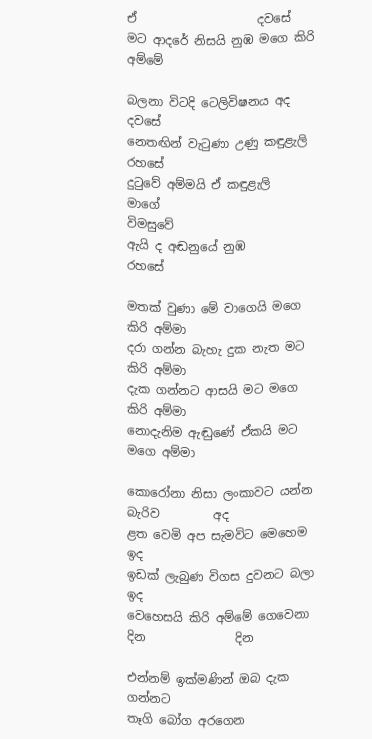ඒ                    දවසේ
මට ආදරේ නිසයි නුඹ මගෙ කිරි අම්මේ

බලනා විටදි ටෙලිවිෂනය අද                 දවසේ
නෙතඟින් වැටුණා උණු කඳුළැලි          රහසේ
දුටුවේ අම්මයි ඒ කඳුළැලි                      මාගේ
විමසුවේ
ඇයි ද අඬනුයේ නුඹ               රහසේ

මතක් වුණා මේ වාගෙයි මගෙ             කිරි අම්මා
දරා ගන්න බැහැ දුක නැත මට             කිරි අම්මා
දැක ගන්නට ආසයි මට මගෙ              කිරි අම්මා
නොදැනිම ඇඬුණේ ඒකයි මට          මගෙ අම්මා

කොරෝනා නිසා ලංකාවට යන්න බැරිව         අද
ළත වෙමි අප සැමවිට මෙහෙම                       ඉද
ඉඩක් ලැබුණ විගස දුවනට බලා                      ඉද
වෙහෙසයි කිරි අම්මේ ගෙවෙනා දින               දින

එන්නම් ඉක්මණින් ඔබ දැක                  ගන්නට
තෑගි බෝග අරගෙන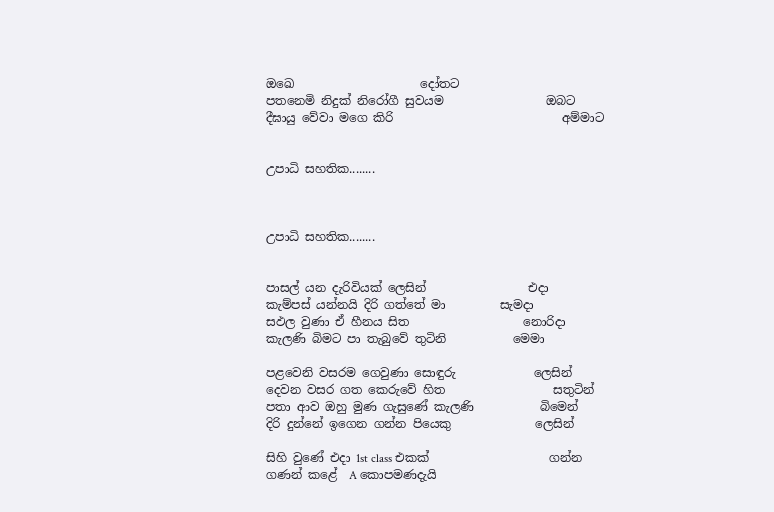ඔඛෙ                     දෝතට
පතනෙමි නිදුක් නිරෝගී සුවයම                 ඔබට
දීඝායු වේවා මගෙ කිරි                            අම්මාට


උපාධි සහතික........



උපාධි සහතික........


පාසල් යන දැරිවියක් ලෙසින්                 එදා
කැම්පස් යන්නයි දිරි ගත්තේ මා         සැමදා
සඵල වුණා ඒ හීනය සිත                   නොරිදා
කැලණි බිමට පා තැබුවේ තුටිනි           මෙමා

පළවෙනි වසරම ගෙවුණා සොඳුරු             ලෙසින්
දෙවන වසර ගත කෙරුවේ හිත                  සතුටින්
පතා ආව ඔහු මුණ ගැසුණේ කැලණි           බිමෙන්
දිරි දුන්නේ ඉගෙන ගන්න පියෙකු              ලෙසින්

සිහි වුණේ එදා 1st class එකක්                    ගන්න
ගණන් කළේ  A කොපමණදැයි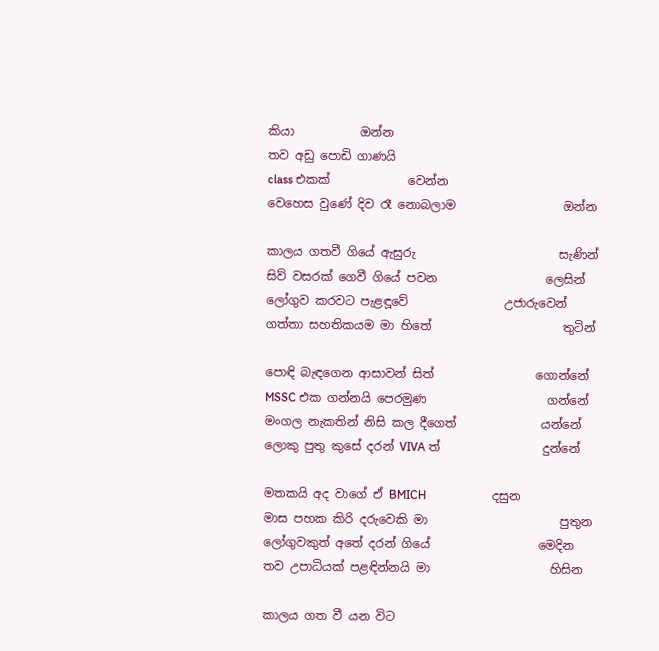කියා           ඔන්න
තව අඩු පොඩි ගාණයි
class එකක්             වෙන්න
වෙහෙස වුණේ දිව රෑ නොබලාම                  ඔන්න

කාලය ගතවී ගියේ ඇසුරු                        සැණින්
සිව් වසරක් ගෙවී ගියේ පවන                  ලෙසින්
ලෝගුව කරවට පැළඳූවේ                උජාරුවෙන්
ගත්තා සහතිකයම මා හිතේ                      තුටින්

පොඳි බැඳගෙන ආසාවන් සිත්                 ගොන්නේ
MSSC එක ගන්නයි පෙරමුණ                    ගන්නේ
මංගල නැකතින් නිසි කල දීගෙත්              යන්නේ
ලොකු පුතු කුසේ දරන් VIVA ත්                 දුන්නේ

මතකයි අද වාගේ ඒ BMICH                      දසුන
මාස පහක කිරි දරුවෙකි මා                      පුතුන
ලෝගුවකුත් අතේ දරන් ගියේ                  මෙදින
තව උපාධියක් පළඳින්නයි මා                    හිසින

කාලය ගත වී යන විට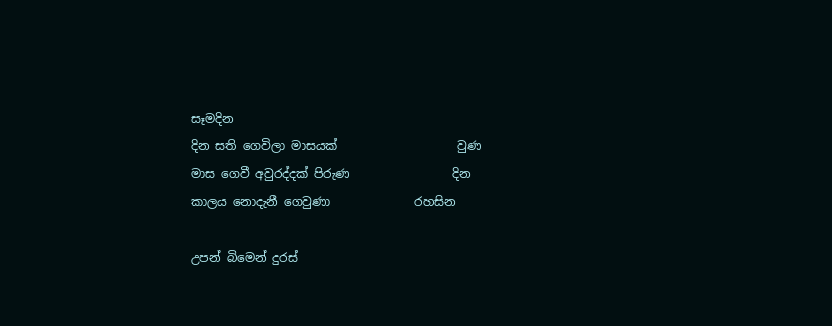සෑමදින
දින සති ගෙවිලා මාසයක්                    වුණ
මාස ගෙවී අවුරද්දක් පිරුණ                 දින
කාලය නොදැනී ගෙවුණා              රහසින

උපන් බිමෙන් දුරස්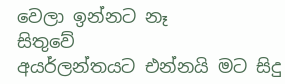වෙලා ඉන්නට නෑ         සිතුවේ
අයර්ලන්තයට එන්නයි මට සිදු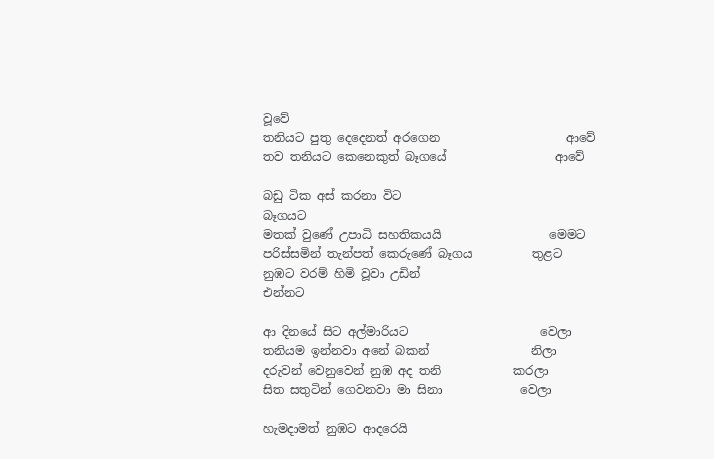වූවේ
තනියට පුතු දෙදෙනත් අරගෙන                     ආවේ
තව තනියට කෙනෙකුත් බෑගයේ                  ආවේ

බඩු ටික අස් කරනා විට                             බෑගයට
මතක් වුණේ උපාධි සහතිකයයි                  මෙමට
පරිස්සමින් තැන්පත් කෙරුණේ බෑගය          තුළට
නුඹට වරම් හිමි වූවා උඩින්                        එන්නට

ආ දිනයේ සිට අල්මාරියට                      වෙලා
තනියම ඉන්නවා අනේ බකන්                 නිලා
දරුවන් වෙනුවෙන් නුඹ අද තනි            කරලා
සිත සතුටින් ගෙවනවා මා සිනා             වෙලා

හැමදාමත් නුඹට ආදරෙයි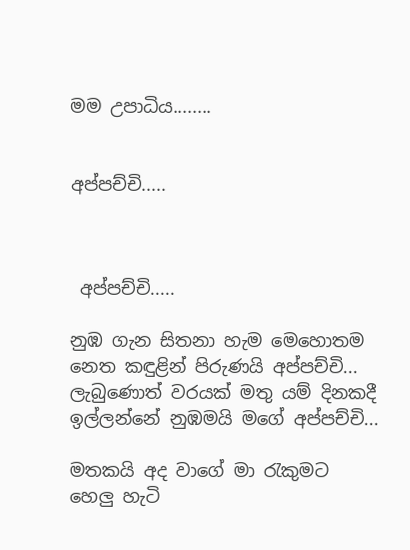මම උපාධිය........


අප්පච්චි.....



 අප්පච්චි.....

නුඹ ගැන සිතනා හැම මෙහොතම
නෙත කඳුළින් පිරුණයි අප්පච්චි...
ලැබුණොත් වරයක් මතු යම් දිනකදී
ඉල්ලන්නේ නුඹමයි මගේ අප්පච්චි...

මතකයි අද වාගේ මා රැකුමට
හෙලු හැටි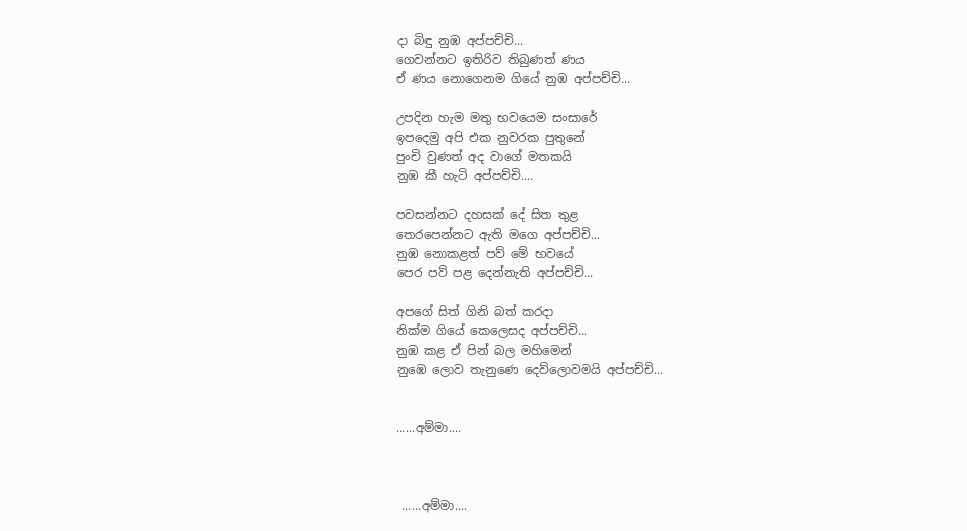දා බිඳු නුඹ අප්පච්චි...
ගෙවන්නට ඉතිරිව තිබුණත් ණය
ඒ ණය නොගෙනම ගියේ නුඹ අප්පච්චි...

උපදින හැම මතු භවයෙම සංසාරේ
ඉපදෙමු අපි එක නුවරක පුතුනේ
පුංචි වුණත් අද වාගේ මතකයි
නුඹ කී හැටි අප්පච්චි....

පවසන්නට දහසක් දේ සිත තුළ
තෙරපෙන්නට ඇති මගෙ අප්පච්චි...
නුඹ නොකළත් පව් මේ භවයේ
පෙර පව් පළ දෙන්නැති අප්පච්චි...

අපගේ සිත් ගිනි බත් කරදා
නික්ම ගියේ කෙලෙසද අප්පච්චි...
නුඹ කළ ඒ පින් බල මහිමෙන්
නුඹෙ ලොව තැනුණෙ දෙව්ලොවමයි අප්පච්චි...


......අම්මා....



 ......අම්මා....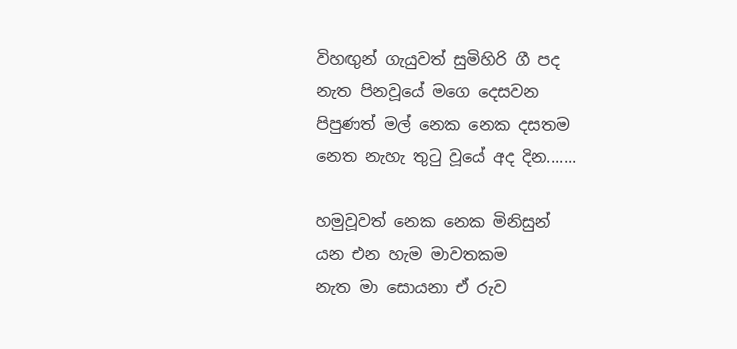විහඟුන් ගැයුවත් සුමිහිරි ගී පද
නැත පිනවූයේ මගෙ දෙසවන
පිපුණත් මල් නෙක නෙක දසතම
නෙත නැහැ තුටු වූයේ අද දින.......

හමුවූවත් නෙක නෙක මිනිසුන්
යන එන හැම මාවතකම
නැත මා සොයනා ඒ රුව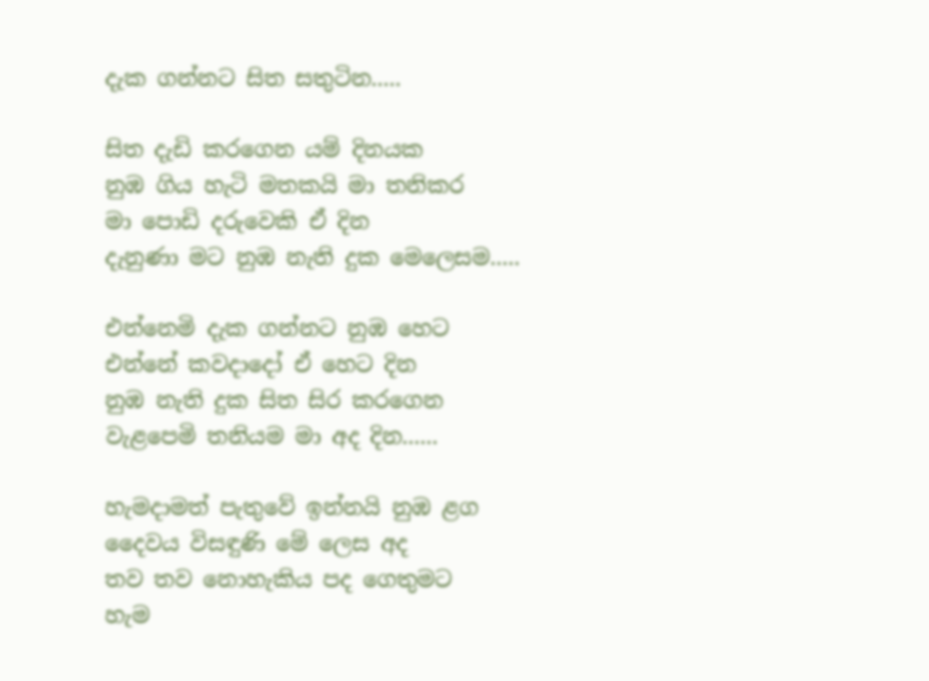දැක ගන්නට සිත සතුටින.....

සිත දැඩි කරගෙන යම් දිනයක
නුඹ ගිය හැටි මතකයි මා තනිකර
මා පොඩි දරුවෙකි ඒ දින
දැනුණා මට නුඹ නැති දුක මෙලෙසම.....

එන්නෙමි දැක ගන්නට නුඹ හෙට
එන්නේ කවදාදෝ ඒ හෙට දින
නුඹ නැති දුක සිත සිර කරගෙන
වැළපෙමි තනියම මා අද දින......

හැමදාමත් පැතුවේ ඉන්නයි නුඹ ළග
දෛවය විසඳුණි මේ ලෙස අද
තව තව නොහැකිය පද ගෙතුමට
හැම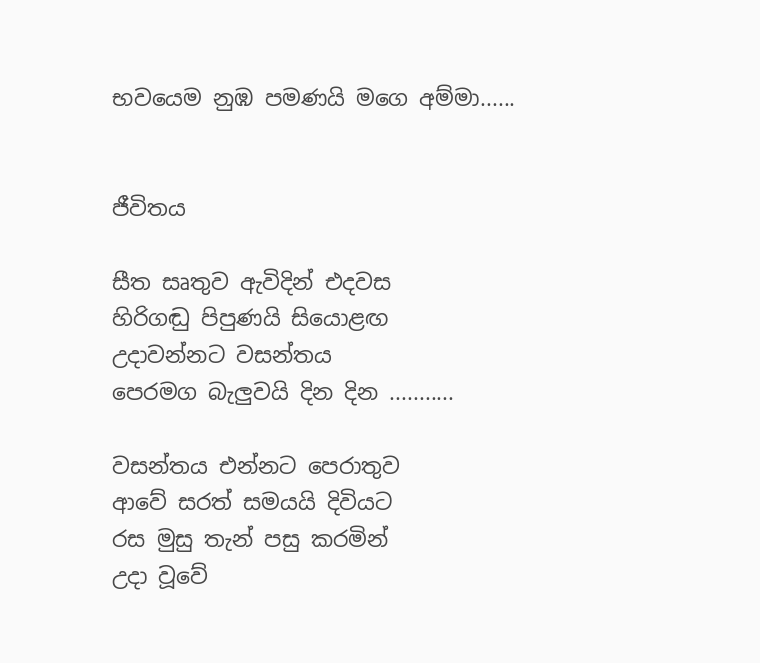භවයෙම නුඹ පමණයි මගෙ අම්මා......


ජීවිතය

සීත සෘතුව ඇවිදින් එදවස
හිරිගඬු පිපුණයි සියොළඟ
උදාවන්නට වසන්තය
පෙරමග බැලුවයි දින දින ...........

වසන්තය එන්නට පෙරාතුව
ආවේ සරත් සමයයි දිවියට
රස මුසු තැන් පසු කරමින්
උදා වූවේ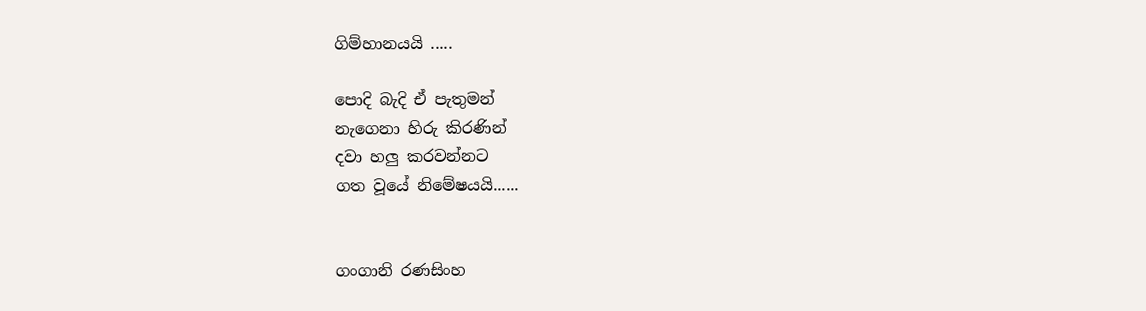ගිම්හානයයි .....

පොදි බැදි ඒ පැතුමන්
නැගෙනා හිරු කිරණින්
දවා හලු කරවන්නට
ගත වූයේ නිමේෂයයි......


ගංගානි රණසිංහ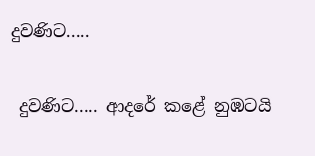දුවණිට.....

 දුවණිට..... ආදරේ කළේ නුඹටයි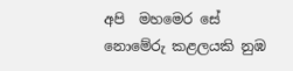අපි  මහමෙර සේ නොමේරු කළලයකි නුඹ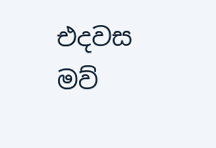එදවස මව්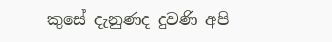කුසේ දැනුණද දුවණි අපි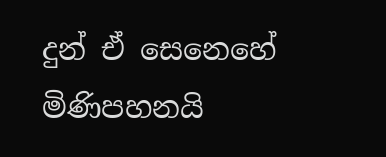දුන් ඒ සෙනෙහේ මිණිපහනයි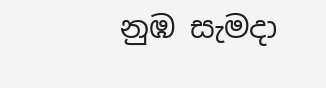නුඹ සැමදා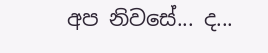අප නිවසේ... ද...